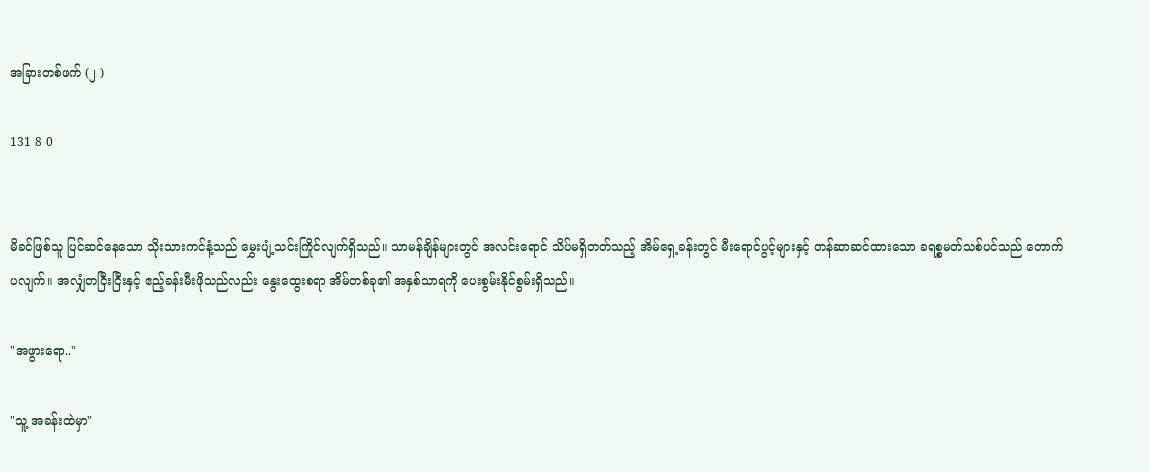အခြားတစ်ဖက် (၂ )

131 8 0


မိခင်ဖြစ်သူ ပြင်ဆင်နေသော သိုးသားကင်နံ့သည် မွှေးပျံ့သင်းကြိုင်လျက်ရှိသည်။ သာမန်ချိန်များတွင် အလင်းရောင် သိပ်မရှိတတ်သည့် အိမ်ရှေ့ခန်းတွင် မီးရောင်ပွင့်များနှင့် တန်ဆာဆင်ထားသော ခရစ္စမတ်သစ်ပင်သည် တောက်ပလျက်။ အလျှံတငြီးငြီးနှင့် ဧည့်ခန်းမီးဖိုသည်လည်း နွေးထွေးစရာ အိမ်တစ်ခု၏ အနှစ်သာရကို ပေးစွမ်းနိုင်စွမ်းရှိသည်။

"အဖွားရော.."

"သူ့ အခန်းထဲမှာ"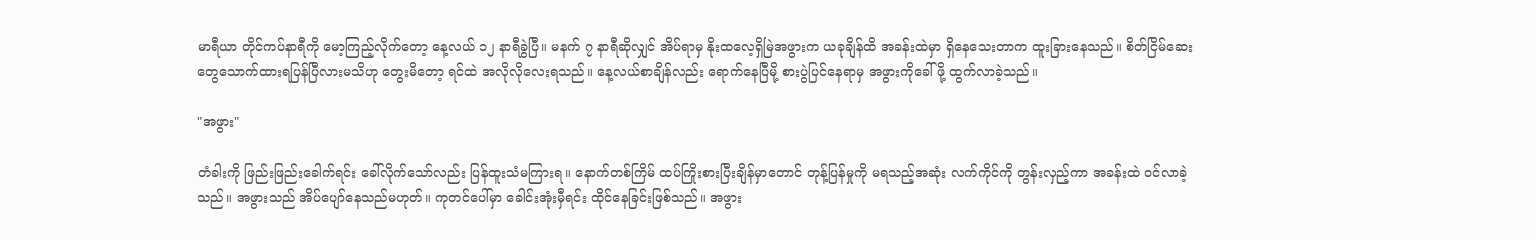မာရီယာ တိုင်ကပ်နာရီကို မော့ကြည့်လိုက်တော့ နေ့လယ် ၁၂ နာရီခွဲပြီ။ မနက် ၇ နာရီဆိုလျှင် အိပ်ရာမှ နိုးထလေ့ရှိမြဲအဖွားက ယခုချိန်ထိ အခန်းထဲမှာ ရှိနေသေးတာက ထူးခြားနေသည်။ စိတ်ငြိမ်ဆေးတွေသောက်ထားရပြန်ပြီလားမသိဟု တွေးမိတော့ ရင်ထဲ အလိုလိုလေးရသည်။ နေ့လယ်စာချိန်လည်း ရောက်နေပြီမို့ စားပွဲပြင်နေရာမှ အဖွားကိုခေါ်ဖို့ ထွက်လာခဲ့သည်။

"အဖွား"

တံခါးကို ဖြည်းဖြည်းခေါက်ရင်း ခေါ်လိုက်သော်လည်း ပြန်ထူးသံမကြားရ။ နောက်တစ်ကြိမ် ထပ်ကြိုးစားပြီးချိန်မှာတောင် တုန့်ပြန်မှုကို မရသည့်အဆုံး လက်ကိုင်ကို တွန်းလှည့်ကာ အခန်းထဲ ဝင်လာခဲ့သည်။ အဖွားသည် အိပ်ပျော်နေသည်မဟုတ်။ ကုတင်ပေါ်မှာ ခေါင်းအုံးမှီရင်း ထိုင်နေခြင်းဖြစ်သည်။ အဖွား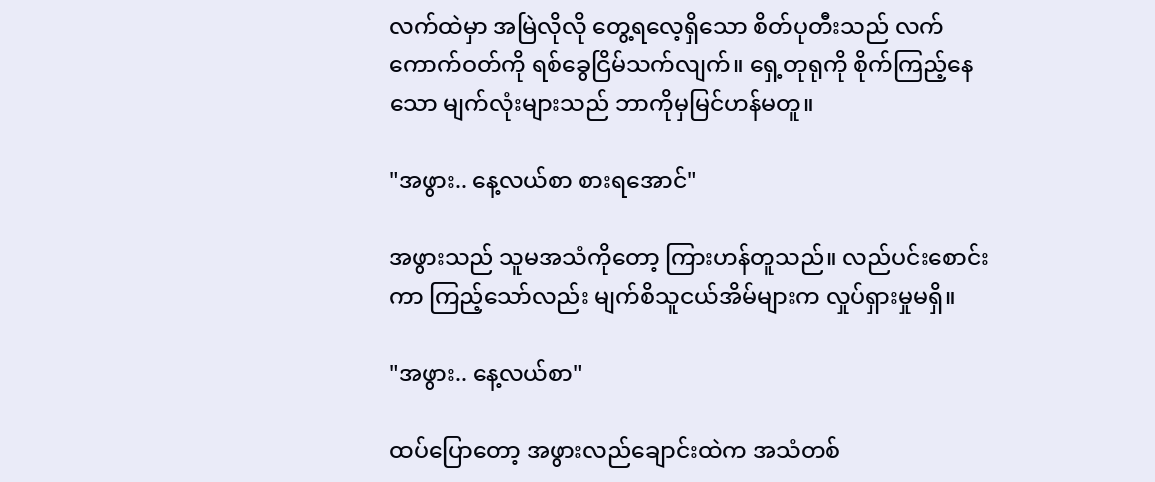လက်ထဲမှာ အမြဲလိုလို တွေ့ရလေ့ရှိသော စိတ်ပုတီးသည် လက်ကောက်ဝတ်ကို ရစ်ခွေငြိမ်သက်လျက်။ ရှေ့တုရုကို စိုက်ကြည့်နေသော မျက်လုံးများသည် ဘာကိုမှမြင်ဟန်မတူ။

"အဖွား.. နေ့လယ်စာ စားရအောင်"

အဖွားသည် သူမအသံကိုတော့ ကြားဟန်တူသည်။ လည်ပင်းစောင်းကာ ကြည့်သော်လည်း မျက်စိသူငယ်အိမ်များက လှုပ်ရှားမှုမရှိ။

"အဖွား.. နေ့လယ်စာ"

ထပ်ပြောတော့ အဖွားလည်ချောင်းထဲက အသံတစ်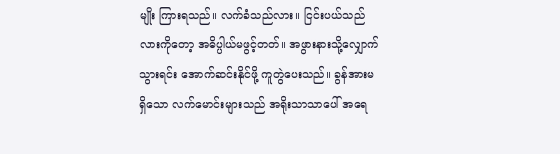မျိုး ကြားရသည်။ လက်ခံသည်လား။ ငြင်းပယ်သည်လားကိုတော့ အဓိပ္ပါယ်မဖွင့်တတ်။ အဖွားနားသို့လျှောက်သွားရင်း အောက်ဆင်းနိုင်ဖို့ ကူတွဲပေးသည်။ ခွန်အားမရှိသော လက်မောင်းများသည် အရိုးသာသာပေါ် အရေ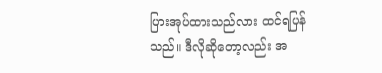ပြားအုပ်ထားသည်လား ထင်ရပြန်သည်။ ဒီလိုဆိုတော့လည်း အ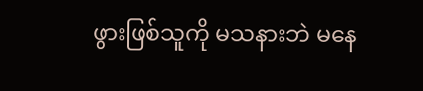ဖွားဖြစ်သူကို မသနားဘဲ မနေ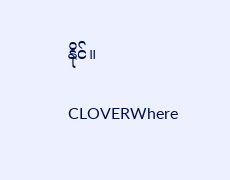နိုင်။

CLOVERWhere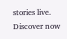stories live. Discover now